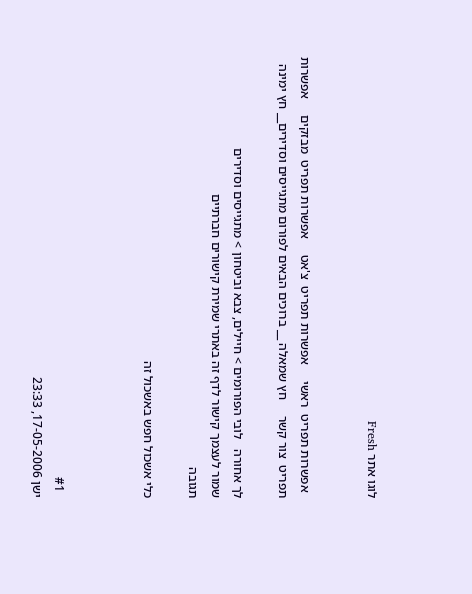לוגו אתר Fresh


  אפשרות תפריט  ראשי     אפשרות תפריט  צ'אט     אפשרות תפריט  מבזקים     אפשרות תפריט  צור קשר     חץ שמאלה __ ברוכים הבאים לפורום מתגייסים וסדירים__ חץ ימינה

לך אחורה   לובי הפורומים > חיילים, צבא וביטחון > מתגייסים וסדירים
שמור לעצמך קישור לדף זה באתרי שמירת קישורים חברתיים
תגובה

כלי אשכול חפש באשכול זה



  #1
ישן 17-05-2006, 23:33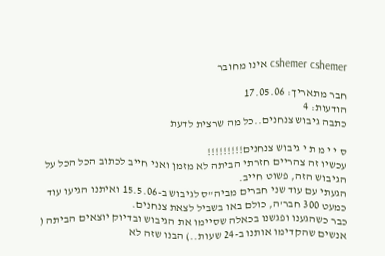cshemer cshemer אינו מחובר

חבר מתאריך: 17.05.06
הודעות: 4
כתבה גיבוש צנחנים..כל מה שרצית לדעת

ס י י מ ת י גיבוש צנחנים!!!!!!!!!
עכשיו זה צהריים חזרתי הביתה לא מזמן ואני חייב לכתוב הכל הכל על הגיבוש הזה, פשוט חייב.
הגעתי עם עוד שני חברים מביה"ס לגיבוש ב-15.5.06 ואיתנו הגיעו עוד כמעט 300 חבר'ה, כולם באו בשביל לצאת צנחנים.
כבר כשהגענו ופגשנו בכאלה שסיימו את הגיבוש ובדיוק יוצאים הביתה ( אנשים שהקדימו אותנו ב-24 שעות..) הבנו שזה לא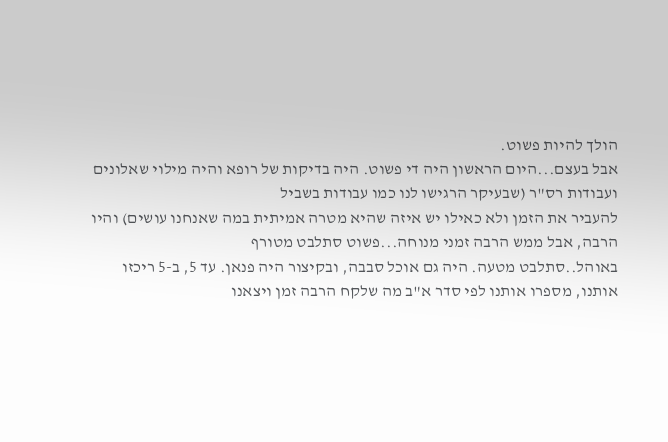הולך להיות פשוט.
אבל בעצם...היום הראשון היה די פשוט. היה בדיקות של רופא והיה מילוי שאלונים ועבודות רס"ר (שבעיקר הרגישו לנו כמו עבודות בשביל
להעביר את הזמן ולא כאילו יש איזה שהיא מטרה אמיתית במה שאנחנו עושים) והיו הרבה, אבל ממש הרבה זמני מנוחה...פשוט סתלבט מטורף
באוהל..סתלבט מטעה. היה גם אוכל סבבה, ובקיצור היה פנאן. עד 5, ב-5 ריכזו אותנו, מספרו אותנו לפי סדר א"ב מה שלקח הרבה זמן ויצאנו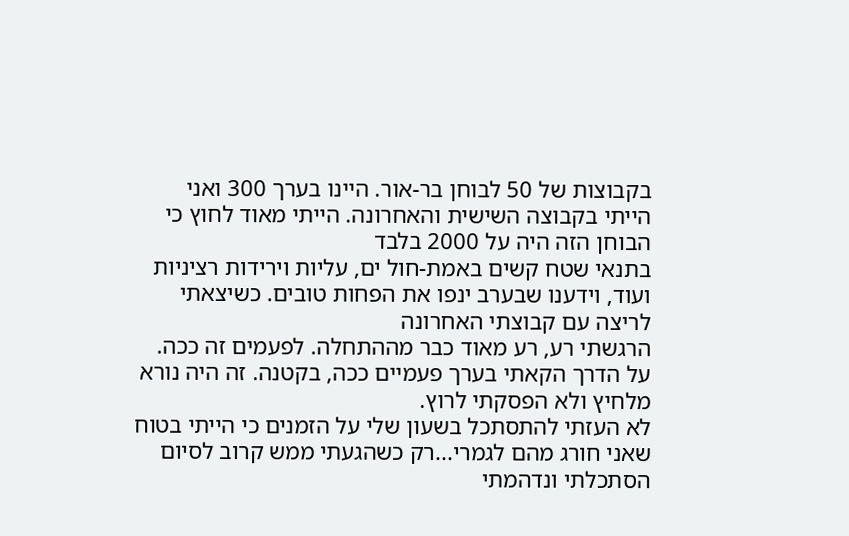בקבוצות של 50 לבוחן בר-אור. היינו בערך 300 ואני הייתי בקבוצה השישית והאחרונה. הייתי מאוד לחוץ כי הבוחן הזה היה על 2000 בלבד
בתנאי שטח קשים באמת-חול ים, עליות וירידות רציניות ועוד, וידענו שבערב ינפו את הפחות טובים. כשיצאתי לריצה עם קבוצתי האחרונה
הרגשתי רע, רע מאוד כבר מההתחלה. לפעמים זה ככה. על הדרך הקאתי בערך פעמיים ככה, בקטנה. זה היה נורא מלחיץ ולא הפסקתי לרוץ.
לא העזתי להתסתכל בשעון שלי על הזמנים כי הייתי בטוח שאני חורג מהם לגמרי...רק כשהגעתי ממש קרוב לסיום הסתכלתי ונדהמתי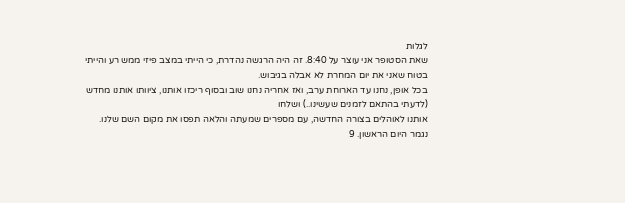לגלות
שאת הסטופר אני עוצר על 8:40. זה היה הרגשה נהדרת, כי הייתי במצב פיזי ממש רע והייתי בטוח שאני את יום המחרת לא אבלה בגיבוש.
בכל אופן, נחנו עד הארוחת ערב, ואז אחריה נחנו שוב ובסוף ריכזו אותנו, ציוותו אותנו מחדש (לדעתי בהתאם לזמנים שעשינו..) ושלחו
אותנו לאוהלים בצורה החדשה, עם מספרים שמעתה והלאה תפסו את מקום השם שלנו.
נגמר היום הראשון. 9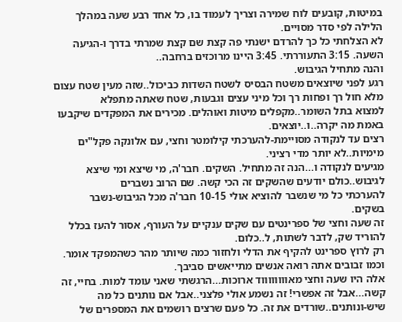במיטות, קובעים לוח שמירה וצריך לעמוד בו, כל אחד רבע שעה במהלך הלילה לפי סדר מסויים.
לא הצלחתי כל כך להרדם ישנתי פה קצת שם קצת שמרתי בדרך ו-הגיעה השעה. 3:15 התעוררתי. 3:45 היינו מרוכזים ברחבה..
והנה מתחיל הגיבוש.
רגע לפני שיוצאים משטח הבסיס לשטח השדות כביכול..שזה מעין שטח עצום מלא חול רך ופחות רך וכל מיני עצים וגבעות, שטח שאתה מתפלא
למצוא בתל השומר..מקפלים מיטות ואוהלים. מכירים את המפקדים שיקבעו באמת מה יקרה..ו..יוצאים.
רצים עד לנקודה מסויימת-להערכתי קילומטר וחצי, עם אלונקה פקל"ים מימיות..לא יותר מדי רציני.
מגיעים לנקודה ו...הנה זה מתחיל. השקים. חבר'ה, מי שיצא ומי שיצא לגיבוש..כולם יודעים שהשקים זה הכי קשה. שם הרוב נשברים
להערכתי כל מי שנשבר להוציא אולי 10-15 חבר'ה מכל הגיבוש-נשבר בשקים.
זה שעה וחצי של ספרינטים עם שקים ענקיים על העורף, אסור להעז בכלל להוריד שק, לדבר לשתות, ל..כלום.
רק לרוץ ספרינט להקיף את הדלי ולחזור כמה שיותר מהר כשהמפקד אומר. וכמו זבובים אתה רואה אנשים מתייאשים סביבך.
אלה היו שעה וחצי מאווווווווד ארוכות...הרגשתי שאני עומד למות. בחיי, זה קשה...אבל זה אפשרי! זה נשמע אולי פלצני..אבל אם נותנים כל מה
שיש-ונותנים..שורדים את זה. כל פעם שרצים רושמים את המספרים של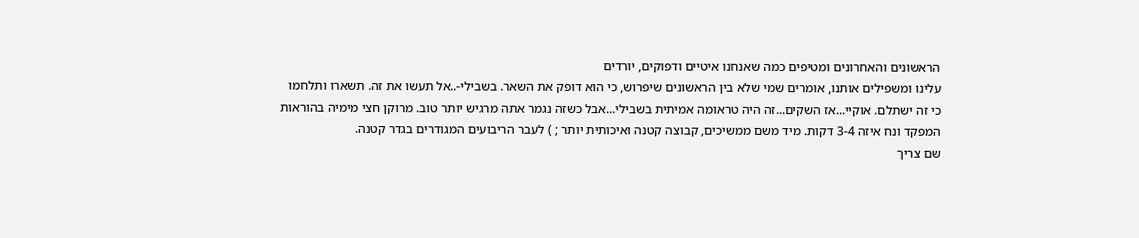הראשונים והאחרונים ומטיפים כמה שאנחנו איטיים ודפוקים, יורדים
עלינו ומשפילים אותנו, אומרים שמי שלא בין הראשונים שיפרוש, כי הוא דופק את השאר. בשבילי-..אל תעשו את זה. תשארו ותלחמו
כי זה ישתלם. אוקיי...אז השקים...זה היה טראומה אמיתית בשבילי...אבל כשזה נגמר אתה מרגיש יותר טוב. מרוקן חצי מימיה בהוראות
המפקד ונח איזה 3-4 דקות. מיד משם ממשיכים, קבוצה קטנה ואיכותית יותר ; ) לעבר הריבועים המגודרים בגדר קטנה.
שם צריך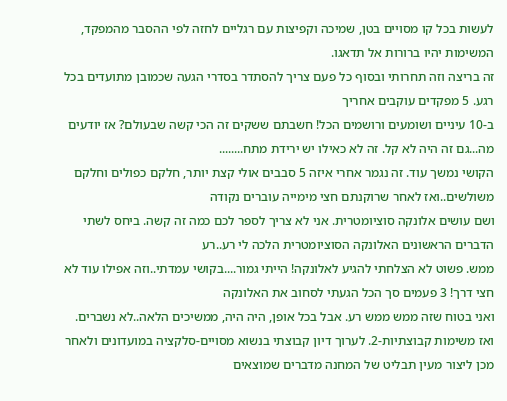לעשות בכל קו מסויים בטן, שמיכה וקפיצות עם רגליים לחזה לפי ההסבר מהמפקד, המשימות יהיו ברורות אל תדאגו.
זה בריצה וזה תחרותי ובסוף כל פעם צריך להסתדר בסדרי הגעה שכמובן מתועדים בכל רגע. 5 מפקדים עוקבים אחריך
ב-10 עיניים ושומעים ורושמים הכל! חשבתם ששקים זה הכי קשה שבעולם? אז יודעים מה...גם זה היה לא קל. זה לא כאילו יש ירידת מתח........
הקושי נמשך עוד. זה נגמר אחרי איזה 5 סבבים אולי קצת יותר, חלקם כפולים וחלקם משולשים..ואז לאחר שרוקנתם חצי מימייה עוברים נקודה
ושם עושים אלונקה סוציומטרית. אני לא צריך לספר לכם כמה זה קשה. ביחס לשתי הדברים הראשונים האלונקה הסוציומטרית הלכה לי רע..רע
ממש. פשוט לא הצלחתי להגיע לאלונקה! הייתי גמור....בקושי עמדתי..וזה אפילו עוד לא חצי דרך! 3 פעמים סך הכל הגעתי לסחוב את האלונקה
ואני בטוח שזה ממש ממש רע. אבל בכל אופן, היה היה, ממשיכים הלאה..לא נשברים.
ואז משימות קבוצתיות-2. לערוך דיון קבוצתי בנשוא מסויים-סלקציה במועדונים ולאחר מכן ליצור מעין תבליט של המחנה מדברים שמוצאים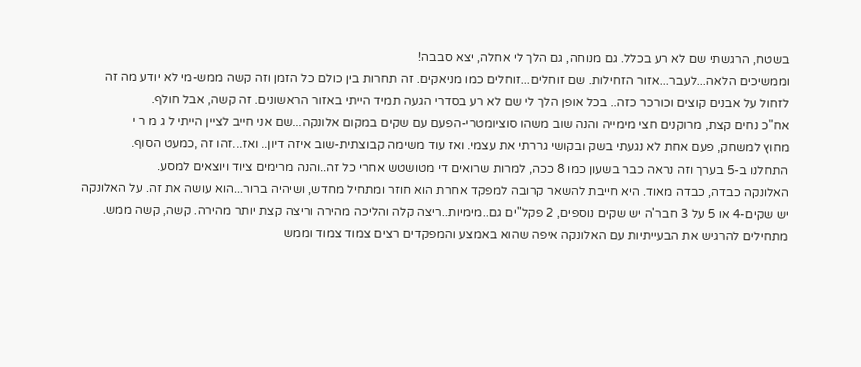בשטח, הרגשתי שם לא רע בכלל. גם מנוחה, גם הלך לי אחלה, יצא סבבה!
וממשיכים הלאה...לעבר...אזור הזחילות. שם זוחלים...זוחלים כמו מניאקים. זה תחרות בין כולם כל הזמן וזה קשה ממש-מי לא יודע מה זה
לזחול על אבנים קוצים וכורכר כזה.. בכל אופן הלך לי שם לא רע בסדרי הגעה תמיד הייתי באזור הראשונים. זה קשה, אבל חולף.
אח"כ נחים קצת, מרוקנים חצי מימייה והנה שוב משהו סוציומטרי-הפעם עם שקים במקום אלונקה...שם אני חייב לציין הייתי ל ג מ ר י
מחוץ למשחק, פעם אחת לא נגעתי בשק ובקושי גררתי את עצמי. ואז עוד משימה קבוצתית-שוב איזה דיון.. ואז...זהו זה ,כמעט הסוף.
התחלנו ב-5 בערך וזה נראה כבר בשעון כמו 8 ככה, למרות שרואים די מטושטש אחרי כל זה..והנה מרימים ציוד ויוצאים למסע.
האלונקה כבדה, כבדה מאוד. היא חייבת להשאר קרובה למפקד אחרת הוא חוזר ומתחיל מחדש, ושיהיה ברור...הוא עושה את זה. על האלונקה
יש שקים-4 או 5 על 3 חבר'ה יש שקים נוספים, 2 פקל"ים גם..מימיות..ריצה קלה והליכה מהירה וריצה קצת יותר מהירה. קשה, קשה ממש.
מתחילים להרגיש את הבעייתיות עם האלונקה איפה שהוא באמצע והמפקדים רצים צמוד צמוד וממש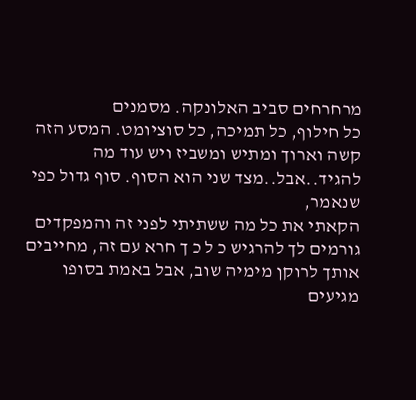מרחרחים סביב האלונקה. מסמנים
כל חילוף, כל תמיכה, כל סוציומט. המסע הזה קשה וארוך ומתיש ומשביז ויש עוד מה להגיד..אבל..מצד שני הוא הסוף. סוף גדול כפי שנאמר,
הקאתי את כל מה ששתיתי לפני זה והמפקדים גורמים לך להרגיש כ ל כ ך חרא עם זה, מחייבים אותך לרוקן מימיה שוב, אבל באמת בסופו מגיעים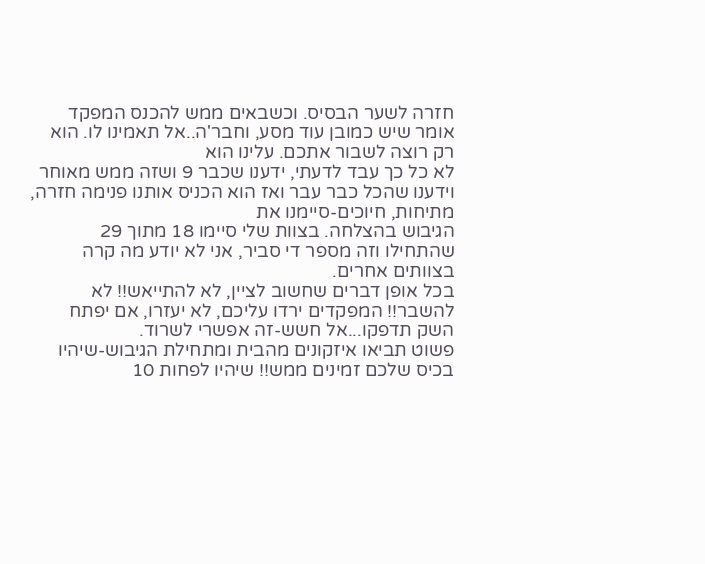חזרה לשער הבסיס. וכשבאים ממש להכנס המפקד אומר שיש כמובן עוד מסע, וחבר'ה..אל תאמינו לו. הוא רק רוצה לשבור אתכם. עלינו הוא
לא כל כך עבד לדעתי, ידענו שכבר 9 ושזה ממש מאוחר וידענו שהכל כבר עבר ואז הוא הכניס אותנו פנימה חזרה, מתיחות, חיוכים-סיימנו את
הגיבוש בהצלחה. בצוות שלי סיימו 18 מתוך 29 שהתחילו וזה מספר די סביר, אני לא יודע מה קרה בצוותים אחרים.
בכל אופן דברים שחשוב לציין, לא להתייאש!! לא להשבר!! המפקדים ירדו עליכם, לא יעזרו, אם יפתח השק תדפקו...אל חשש-זה אפשרי לשרוד.
פשוט תביאו איזקונים מהבית ומתחילת הגיבוש-שיהיו בכיס שלכם זמינים ממש!! שיהיו לפחות 10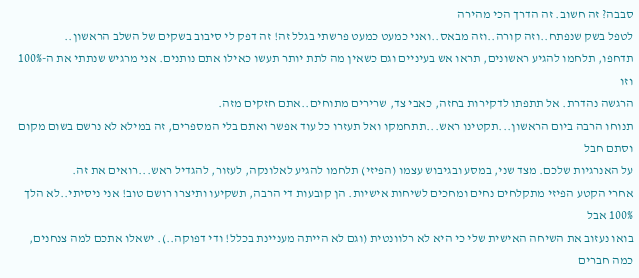סבבה? זה חשוב. זה הדרך הכי מהירה
לטפל בשק שנפתח..וזה קורה..וזה מבאס..ואני כמעט כמעט פרשתי בגלל זה! זה דפק לי סיבוב בשקים של השלב הראשון..
תדחפו, תלחמו להגיע ראשונים, תראו אש בעיניים וגם כשאין מה לתת יותר תעשו כאילו אתם נותנים. אני מרגיש שנתתי את ה-100% וזו
הרגשה נהדרת. אל תתפתו לדקירות בחזה, כאבי צד, שרירים מתוחים..אתם חזקים מזה.
תנוחו הרבה ביום הראשון...תקטינו ראש...תתחמקו ואל תעזרו כל עוד אפשר ואתם בלי המספרים, זה במילא לא נרשם בשום מקום וסתם חבל
על האנרגיות שלכם. מצד שני, במסע ובגיבוש עצמו (הפיזי) תלחמו להגיע לאלונקה, לעזור, להגדיל ראש...רואים את זה.
אחרי הקטע הפיזי מתקלחים נחים ומחכים לשיחות אישיות. הן קובעות די הרבה, תשקיעו ותיצרו רושם טוב! אני ניסיתי..לא הלך 100% אבל
בואו נעזוב את השיחה האישית שלי כי היא לא רלוונטית (וגם לא הייתה מעניינת בכלל! ודי דפוקה..). ישאלו אתכם למה צנחנים, כמה חברים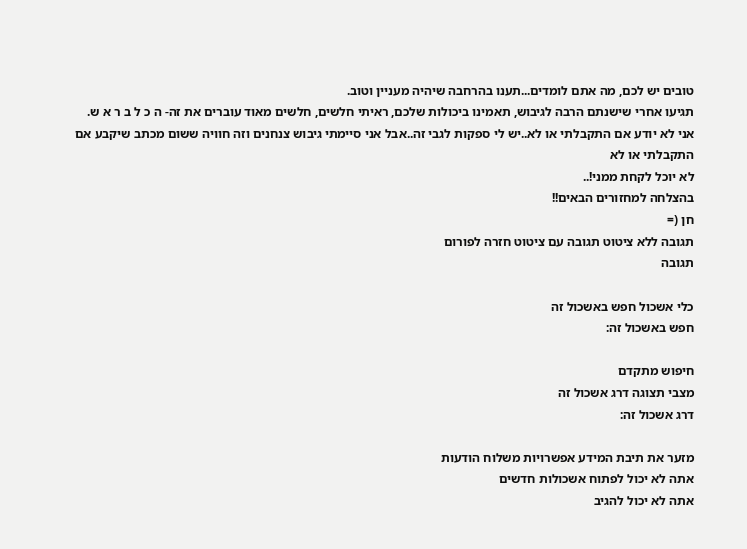טובים יש לכם, מה אתם לומדים...תענו בהרחבה שיהיה מעניין וטוב.
תגיעו אחרי שישנתם הרבה לגיבוש, תאמינו ביכולות שלכם, ראיתי חלשים, חלשים מאוד עוברים את זה- ה כ ל ב ר א ש.
אני לא יודע אם התקבלתי או לא..יש לי ספקות לגבי זה..אבל אני סיימתי גיבוש צנחנים וזה חוויה ששום מכתב שיקבע אם התקבלתי או לא
לא יוכל לקחת ממני!..
בהצלחה למחזורים הבאים!!
חן (=
תגובה ללא ציטוט תגובה עם ציטוט חזרה לפורום
תגובה

כלי אשכול חפש באשכול זה
חפש באשכול זה:

חיפוש מתקדם
מצבי תצוגה דרג אשכול זה
דרג אשכול זה:

מזער את תיבת המידע אפשרויות משלוח הודעות
אתה לא יכול לפתוח אשכולות חדשים
אתה לא יכול להגיב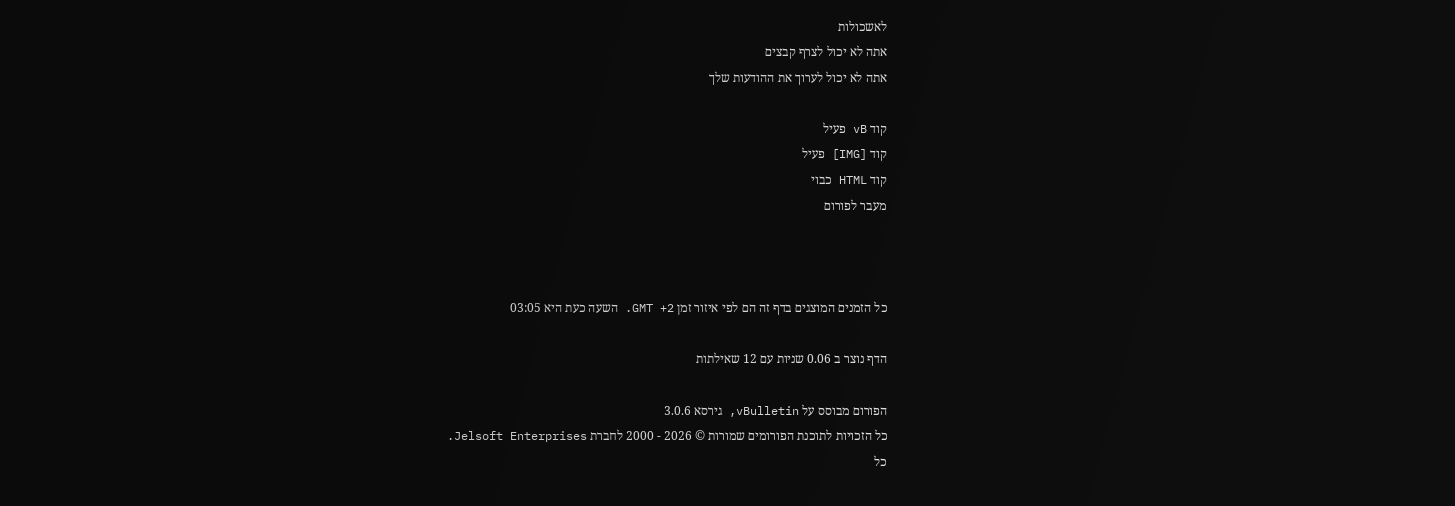לאשכולות
אתה לא יכול לצרף קבצים
אתה לא יכול לערוך את ההודעות שלך

קוד vB פעיל
קוד [IMG] פעיל
קוד HTML כבוי
מעבר לפורום



כל הזמנים המוצגים בדף זה הם לפי איזור זמן GMT +2. השעה כעת היא 03:05

הדף נוצר ב 0.06 שניות עם 12 שאילתות

הפורום מבוסס על vBulletin, גירסא 3.0.6
כל הזכויות לתוכנת הפורומים שמורות © 2026 - 2000 לחברת Jelsoft Enterprises.
כל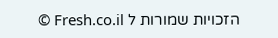הזכויות שמורות ל Fresh.co.il ©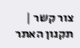צור קשר | תקנון האתר